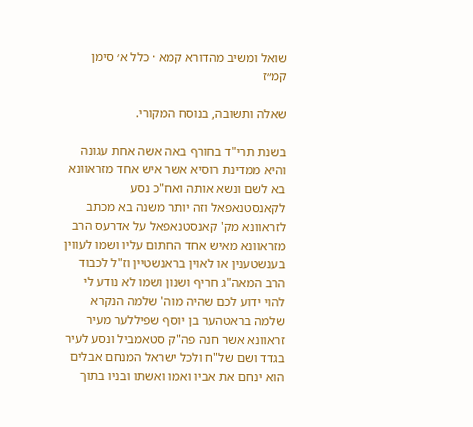שואל ומשיב מהדורא קמא · כלל א׳ סימן קמ״ז

שאלה ותשובה, בנוסח המקורי.

בשנת תרי"ד בחורף באה אשה אחת עגונה והיא ממדינת רוסיא אשר איש אחד מזראוונא בא לשם ונשא אותה ואח"כ נסע לקאנסטנאפאל וזה יותר משנה בא מכתב לזראוונא מק' קאנסטנאפאל על אדרעס הרב מזראוונא מאיש אחד החתום עליו ושמו לעווין בענשטענין או לאוין בראנשטיין וז"ל לכבוד הרב המאה"ג חריף ושנון ושמו לא נודע לי להוי ידוע לכם שהיה מוה' שלמה הנקרא שלמה בראטהער בן יוסף שפיללער מעיר זראוונא אשר חנה פה"ק סטאמביל ונסע לעיר בגדד ושם של"ח ולכל ישראל המנחם אבלים הוא ינחם את אביו ואמו ואשתו ובניו בתוך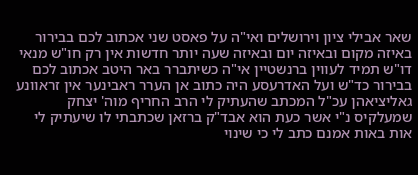שאר אבילי ציון וירושלים ואי"ה על פאסט שני אכתוב לכם בבירור באיזה מקום ובאיזה יום ובאיזה שעה יותר חדשות אין רק חו"ש מנאי דו"ש תמיד לעווין ברנשטיין אי"ה כשיתברר באר היטב אכתוב לכם בבירור כד"ש ועל האדרעסע היה כתוב אן הערר ראבינער אין זראוונע גאליציאהן עכ"ל המכתב שהעתיק לי הרב החריף מוה' יצחק שמעלקיס נ"י אשר כעת הוא אבד"ק ברזאן שכתבתי לו שיעתיק לי אות באות אמנם כתב לי כי שינוי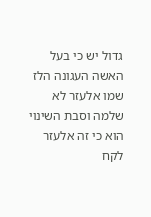גדול יש כי בעל האשה העגונה הלז שמו אלעזר לא שלמה וסבת השינוי הוא כי זה אלעזר לקח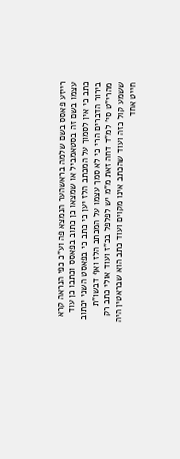רייזע פאסס בשם שלמה בראשהער הנמצא פה וע"כ כפי הנראה קרא עצמו בשם זה בסטאמביל או שמצאו כן כתוב בפאסס וכתבו כן עוד כתב כי אין לסמוך על המכתב הלז יען כי כתב כי בפאסט השני יכתוב בירור הדברים הרי כי לא סמך עצמו על המכתב הלז ואף דבשו"ת מהרי"ט סי' למ"ד דחה זאת מ"מ יש לפלפל בכ"ז ועוד אולי כתב רק ששמע קול כזה ועוד שהכתב אינו מקוים ועוד כתב הוא שבראטין היה חייט אחד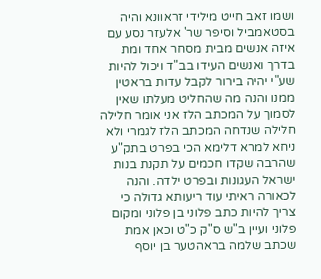ושמו זאב חייט מילידי זראוונא והיה בסטאמביל וסיפר שר' אלעזר נסע עם איזה אנשים מבית מסחר אחד ומת בדרך ואנשים העידו בב"ד ויכול להיות שע"י יהיה בירור לקבל עדות בראטין ממנו והנה מה שהחליט מעלתו שאין לסמוך על המכתב הלז אני אומר חלילה חלילה שנדחה המכתב הלז לגמרי ולא ניחא למרא דלימא הכי בפרט בתק"ע שהרבה שקדו חכמים על תקנת בנות ישראל העגונות ובפרט ילדה. והנה לכאורה ראיתי עוד ריעותא גדולה כי צריך להיות כתב פלוני בן פלוני ומקום פלוני ועיין ב"ש ס"ק כ"ט וכאן אמת שכתב שלמה בראהטער בן יוסף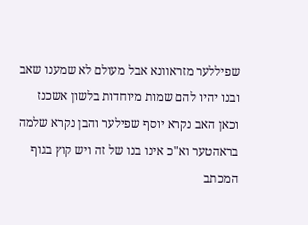שפיללער מזראוונא אבל מעולם לא שמענו שאב ובנו יהיו להם שמות מיוחדות בלשון אשכנז וכאן האב נקרא יוסף שפילער והבן נקרא שלמה בראהטער וא"כ אינו בנו של זה ויש קוץ בגוף המכתב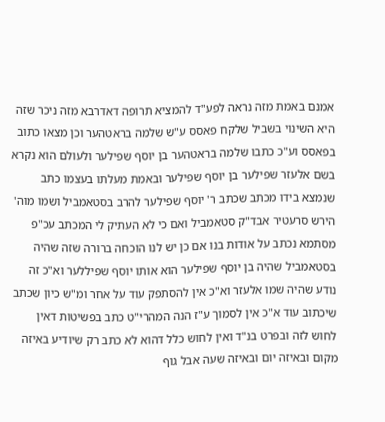אמנם באמת מזה נראה לפע"ד להמציא תרופה דאדרבא מזה ניכר שזה היא השינוי בשביל שלקח פאסס ע"ש שלמה בראטהער וכן מצאו כתוב בפאסס וע"כ כתבו שלמה בראטהער בן יוסף שפילער ולעולם הוא נקרא בשם אלעזר שפילער בן יוסף שפילער ובאמת מעלתו בעצמו כתב שנמצא בידו מכתב שכתב ר' יוסף שפילער להרב בסטאמביל ושמו מוה' הירש סרעטיר אבד"ק סטאמביל ואם כי לא העתיק לי המכתב עכ"פ מסתמא נכתב על אודות בנו אם כן יש לנו הוכחה ברורה שזה שהיה בסטאמביל שהיה בן יוסף שפילער הוא אותו יוסף שפיללער וא"כ זה נודע שהיה שמו אלעזר וא"כ אין להסתפק עוד על אחר ומ"ש כיון שכתב שיכתוב עוד א"כ אין לסמוך ע"ז הנה המהרי"ט כתב בפשיטות דאין לחוש לזה ובפרט בנ"ד ואין לחוש כלל דהוא לא כתב רק שיודיע באיזה מקום ובאיזה יום ובאיזה שעה אבל גוף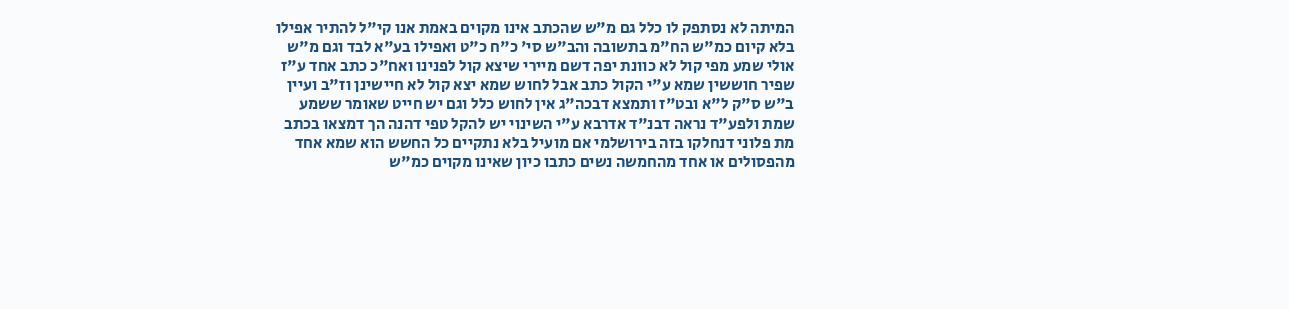המיתה לא נסתפק לו כלל גם מ"ש שהכתב אינו מקוים באמת אנו קי"ל להתיר אפילו בלא קיום כמ"ש הח"מ בתשובה והב"ש סי' כ"ח כ"ט ואפילו בע"א לבד וגם מ"ש אולי שמע מפי קול לא כוונת יפה דשם מיירי שיצא קול לפנינו ואח"כ כתב אחד ע"ז שפיר חוששין שמא ע"י הקול כתב אבל לחוש שמא יצא קול לא חיישינן וז"ב ועיין ב"ש ס"ק ל"א ובט"ז ותמצא דבכה"ג אין לחוש כלל וגם יש חייט שאומר ששמע שמת ולפע"ד נראה דבנ"ד אדרבא ע"י השינוי יש להקל טפי דהנה הך דמצאו בכתב מת פלוני דנחלקו בזה בירושלמי אם מועיל בלא נתקיים כל החשש הוא שמא אחד מהפסולים או אחד מהחמשה נשים כתבו כיון שאינו מקוים כמ"ש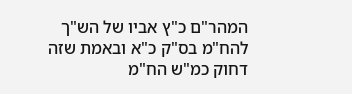המהר"ם כ"ץ אביו של הש"ך להח"מ בס"ק כ"א ובאמת שזה דחוק כמ"ש הח"מ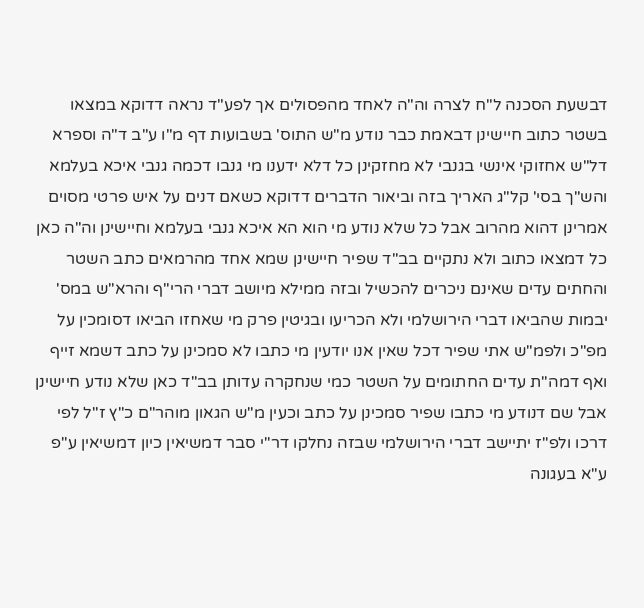דבשעת הסכנה ל"ח לצרה וה"ה לאחד מהפסולים אך לפע"ד נראה דדוקא במצאו בשטר כתוב חיישינן דבאמת כבר נודע מ"ש התוס' בשבועות דף מ"ו ע"ב ד"ה וספרא דל"ש אחזוקי אינשי בגנבי לא מחזקינן כל דלא ידענו מי גנבו דכמה גנבי איכא בעלמא והש"ך בסי' קל"ג האריך בזה וביאור הדברים דדוקא כשאם דנים על איש פרטי מסוים אמרינן דהוא מהרוב אבל כל שלא נודע מי הוא הא איכא גנבי בעלמא וחיישינן וה"ה כאן כל דמצאו כתוב ולא נתקיים בב"ד שפיר חיישינן שמא אחד מהרמאים כתב השטר והחתים עדים שאינם ניכרים להכשיל ובזה ממילא מיושב דברי הרי"ף והרא"ש במס' יבמות שהביאו דברי הירושלמי ולא הכריעו ובגיטין פרק מי שאחזו הביאו דסומכין על מפ"כ ולפמ"ש אתי שפיר דכל שאין אנו יודעין מי כתבו לא סמכינן על כתב דשמא זייף ואף דמה"ת עדים החתומים על השטר כמי שנחקרה עדותן בב"ד כאן שלא נודע חיישינן אבל שם דנודע מי כתבו שפיר סמכינן על כתב וכעין מ"ש הגאון מוהר"ם כ"ץ ז"ל לפי דרכו ולפ"ז יתיישב דברי הירושלמי שבזה נחלקו דר"י סבר דמשיאין כיון דמשיאין ע"פ ע"א בעגונה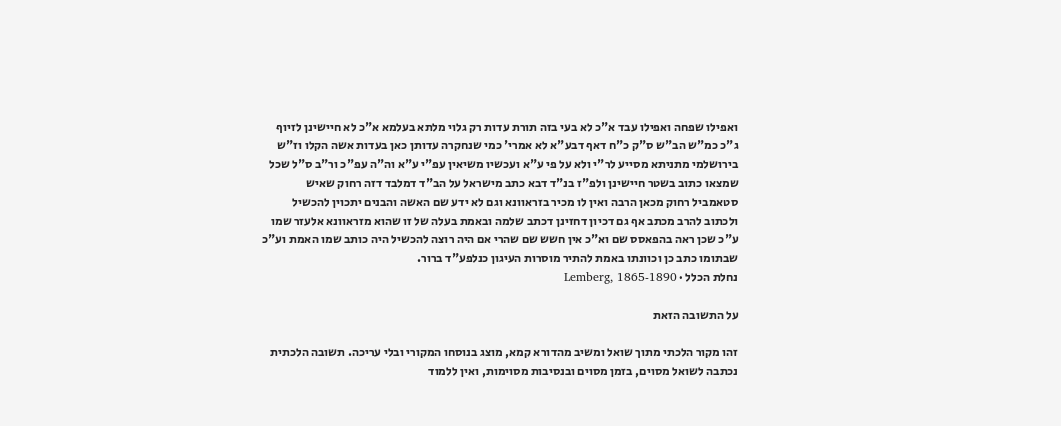ואפילו שפחה ואפילו עבד א"כ לא בעי בזה תורת עדות רק גלוי מלתא בעלמא א"כ לא חיישינן לזיוף ג"כ כמ"ש הב"ש ס"ק כ"ח דאף דבע"א לא אמרי' כמי שנחקרה עדותן כאן בעדות אשה הקלו וז"ש בירושלמי מתניתא מסייע לר"י ולא על פי ע"א ועכשיו משיאין עפ"י ע"א וה"ה עפ"כ ור"ב ס"ל שכל שמצאו כתוב בשטר חיישינן ולפ"ז בנ"ד דבא כתב מישראל על הב"ד דמלבד דזה רחוק שאיש סטאמביל רחוק מכאן הרבה ואין לו מכיר בזראוונא וגם לא ידע שם האשה והבנים יתכוין להכשיל ולכתוב להרב מכתב אף גם דכיון דחזינן דכתב שלמה ובאמת בעלה של זו שהוא מזראוונא אלעזר שמו ע"כ שכן ראה בהפאסס שם וא"כ אין חשש שם שהרי אם היה רוצה להכשיל היה כותב שמו האמת וע"כ שבתומו כתב כן וכוונתו באמת להתיר מוסרות העיגון כנלפע"ד ברור.
נחלת הכלל · Lemberg, 1865-1890

על התשובה הזאת

זהו מקור הלכתי מתוך שואל ומשיב מהדורא קמא, מוצג בנוסחו המקורי ובלי עריכה. תשובה הלכתית נכתבה לשואל מסוים, בזמן מסוים ובנסיבות מסוימות, ואין ללמוד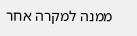ממנה למקרה אחר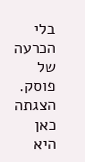בלי הכרעה של פוסק. הצגתה כאן היא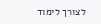לצורך לימוד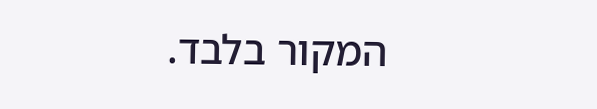המקור בלבד.